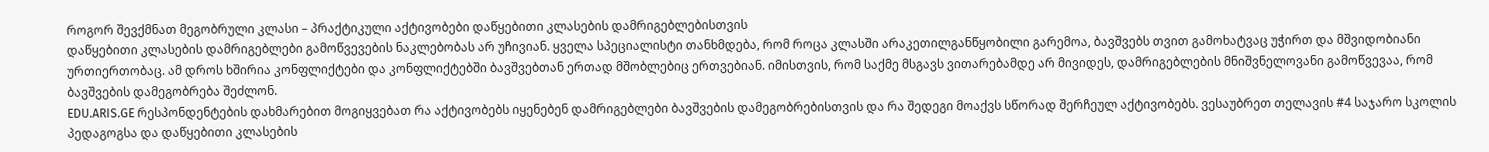როგორ შევქმნათ მეგობრული კლასი – პრაქტიკული აქტივობები დაწყებითი კლასების დამრიგებლებისთვის
დაწყებითი კლასების დამრიგებლები გამოწვევების ნაკლებობას არ უჩივიან. ყველა სპეციალისტი თანხმდება, რომ როცა კლასში არაკეთილგანწყობილი გარემოა, ბავშვებს თვით გამოხატვაც უჭირთ და მშვიდობიანი ურთიერთობაც. ამ დროს ხშირია კონფლიქტები და კონფლიქტებში ბავშვებთან ერთად მშობლებიც ერთვებიან. იმისთვის, რომ საქმე მსგავს ვითარებამდე არ მივიდეს, დამრიგებლების მნიშვნელოვანი გამოწვევაა, რომ ბავშვების დამეგობრება შეძლონ.
EDU.ARIS.GE რესპონდენტების დახმარებით მოგიყვებათ რა აქტივობებს იყენებენ დამრიგებლები ბავშვების დამეგობრებისთვის და რა შედეგი მოაქვს სწორად შერჩეულ აქტივობებს. ვესაუბრეთ თელავის #4 საჯარო სკოლის პედაგოგსა და დაწყებითი კლასების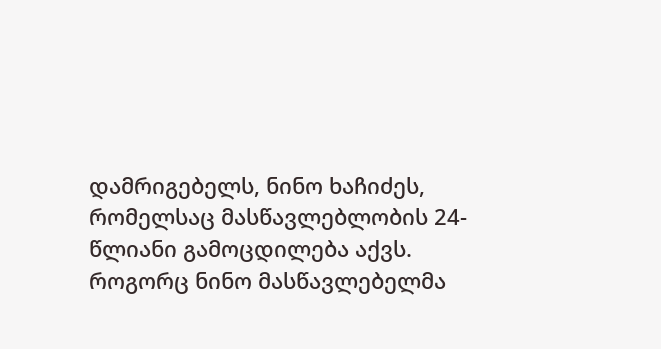დამრიგებელს, ნინო ხაჩიძეს, რომელსაც მასწავლებლობის 24-წლიანი გამოცდილება აქვს.
როგორც ნინო მასწავლებელმა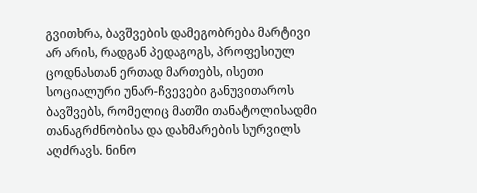გვითხრა, ბავშვების დამეგობრება მარტივი არ არის, რადგან პედაგოგს, პროფესიულ ცოდნასთან ერთად მართებს, ისეთი სოციალური უნარ-ჩვევები განუვითაროს ბავშვებს, რომელიც მათში თანატოლისადმი თანაგრძნობისა და დახმარების სურვილს აღძრავს. ნინო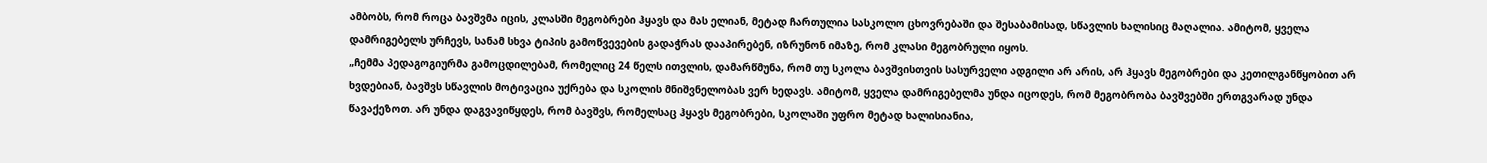ამბობს, რომ როცა ბავშვმა იცის, კლასში მეგობრები ჰყავს და მას ელიან, მეტად ჩართულია სასკოლო ცხოვრებაში და შესაბამისად, სწავლის ხალისიც მაღალია. ამიტომ, ყველა დამრიგებელს ურჩევს, სანამ სხვა ტიპის გამოწვევების გადაჭრას დააპირებენ, იზრუნონ იმაზე, რომ კლასი მეგობრული იყოს.
„ჩემმა პედაგოგიურმა გამოცდილებამ, რომელიც 24 წელს ითვლის, დამარწმუნა, რომ თუ სკოლა ბავშვისთვის სასურველი ადგილი არ არის, არ ჰყავს მეგობრები და კეთილგანწყობით არ ხვდებიან, ბავშვს სწავლის მოტივაცია უქრება და სკოლის მნიშვნელობას ვერ ხედავს. ამიტომ, ყველა დამრიგებელმა უნდა იცოდეს, რომ მეგობრობა ბავშვებში ერთგვარად უნდა წავაქეზოთ. არ უნდა დაგვავიწყდეს, რომ ბავშვს, რომელსაც ჰყავს მეგობრები, სკოლაში უფრო მეტად ხალისიანია,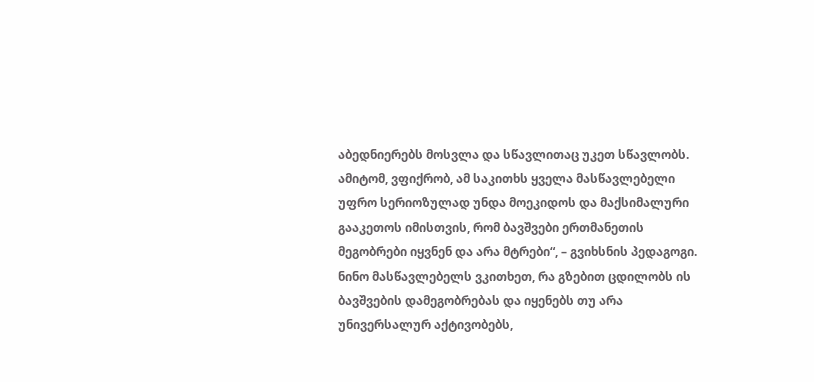აბედნიერებს მოსვლა და სწავლითაც უკეთ სწავლობს. ამიტომ, ვფიქრობ, ამ საკითხს ყველა მასწავლებელი უფრო სერიოზულად უნდა მოეკიდოს და მაქსიმალური გააკეთოს იმისთვის, რომ ბავშვები ერთმანეთის მეგობრები იყვნენ და არა მტრები“, – გვიხსნის პედაგოგი.
ნინო მასწავლებელს ვკითხეთ, რა გზებით ცდილობს ის ბავშვების დამეგობრებას და იყენებს თუ არა უნივერსალურ აქტივობებს,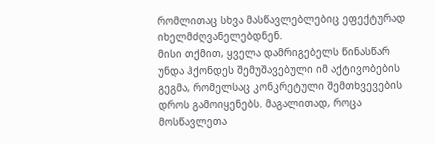რომლითაც სხვა მასწავლებლებიც ეფექტურად იხელმძღვანელებდნენ.
მისი თქმით, ყველა დამრიგებელს წინასწარ უნდა ჰქონდეს შემუშავებული იმ აქტივობების გეგმა, რომელსაც კონკრეტული შემთხვევების დროს გამოიყენებს. მაგალითად, როცა მოსწავლეთა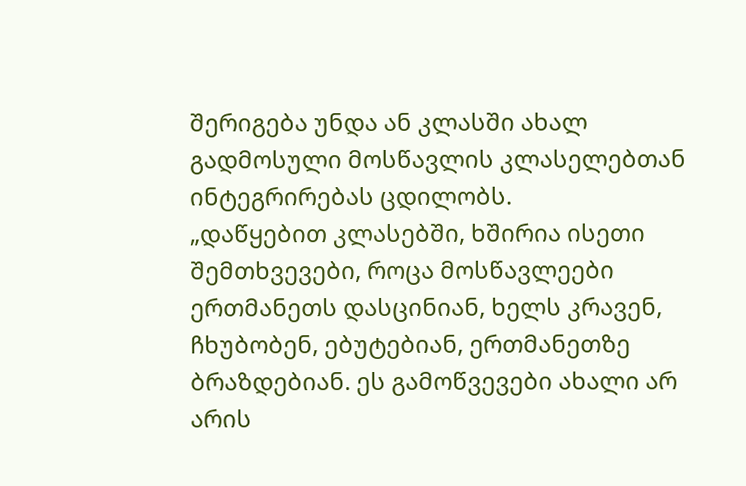შერიგება უნდა ან კლასში ახალ გადმოსული მოსწავლის კლასელებთან ინტეგრირებას ცდილობს.
„დაწყებით კლასებში, ხშირია ისეთი შემთხვევები, როცა მოსწავლეები ერთმანეთს დასცინიან, ხელს კრავენ, ჩხუბობენ, ებუტებიან, ერთმანეთზე ბრაზდებიან. ეს გამოწვევები ახალი არ არის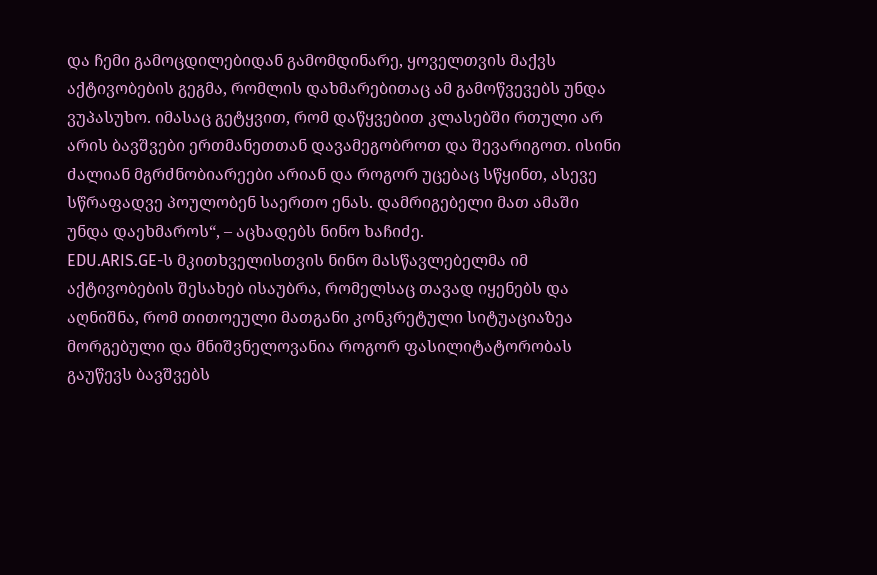და ჩემი გამოცდილებიდან გამომდინარე, ყოველთვის მაქვს აქტივობების გეგმა, რომლის დახმარებითაც ამ გამოწვევებს უნდა ვუპასუხო. იმასაც გეტყვით, რომ დაწყვებით კლასებში რთული არ არის ბავშვები ერთმანეთთან დავამეგობროთ და შევარიგოთ. ისინი ძალიან მგრძნობიარეები არიან და როგორ უცებაც სწყინთ, ასევე სწრაფადვე პოულობენ საერთო ენას. დამრიგებელი მათ ამაში უნდა დაეხმაროს“, – აცხადებს ნინო ხაჩიძე.
EDU.ARIS.GE-ს მკითხველისთვის ნინო მასწავლებელმა იმ აქტივობების შესახებ ისაუბრა, რომელსაც თავად იყენებს და აღნიშნა, რომ თითოეული მათგანი კონკრეტული სიტუაციაზეა მორგებული და მნიშვნელოვანია როგორ ფასილიტატორობას გაუწევს ბავშვებს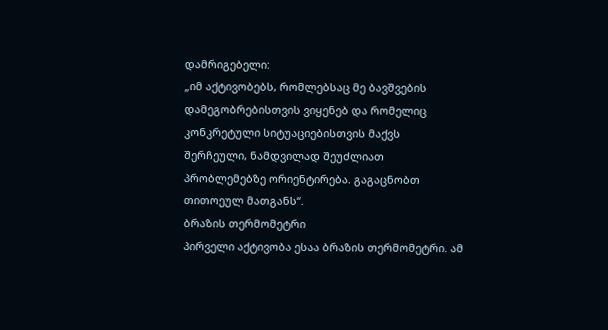დამრიგებელი:
„იმ აქტივობებს, რომლებსაც მე ბავშვების დამეგობრებისთვის ვიყენებ და რომელიც კონკრეტული სიტუაციებისთვის მაქვს შერჩეული, ნამდვილად შეუძლიათ პრობლემებზე ორიენტირება. გაგაცნობთ თითოეულ მათგანს“.
ბრაზის თერმომეტრი
პირველი აქტივობა ესაა ბრაზის თერმომეტრი. ამ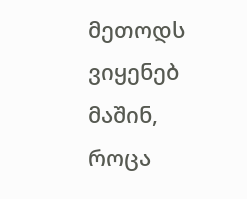მეთოდს ვიყენებ მაშინ, როცა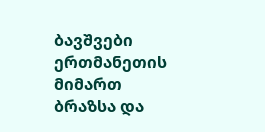ბავშვები ერთმანეთის მიმართ ბრაზსა და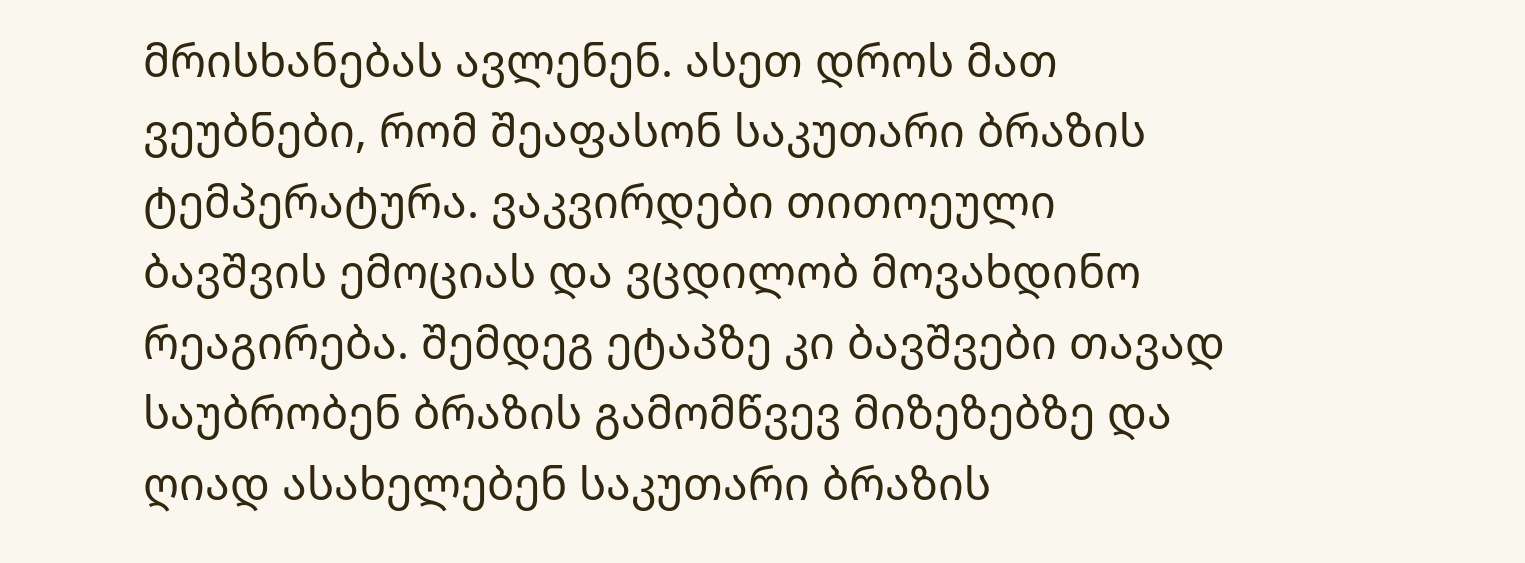მრისხანებას ავლენენ. ასეთ დროს მათ ვეუბნები, რომ შეაფასონ საკუთარი ბრაზის ტემპერატურა. ვაკვირდები თითოეული ბავშვის ემოციას და ვცდილობ მოვახდინო რეაგირება. შემდეგ ეტაპზე კი ბავშვები თავად საუბრობენ ბრაზის გამომწვევ მიზეზებზე და ღიად ასახელებენ საკუთარი ბრაზის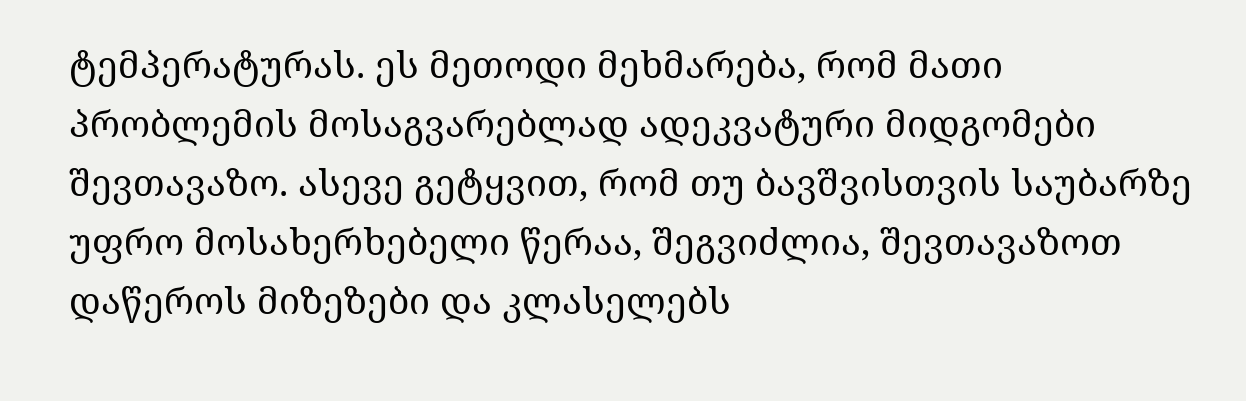ტემპერატურას. ეს მეთოდი მეხმარება, რომ მათი პრობლემის მოსაგვარებლად ადეკვატური მიდგომები შევთავაზო. ასევე გეტყვით, რომ თუ ბავშვისთვის საუბარზე უფრო მოსახერხებელი წერაა, შეგვიძლია, შევთავაზოთ დაწეროს მიზეზები და კლასელებს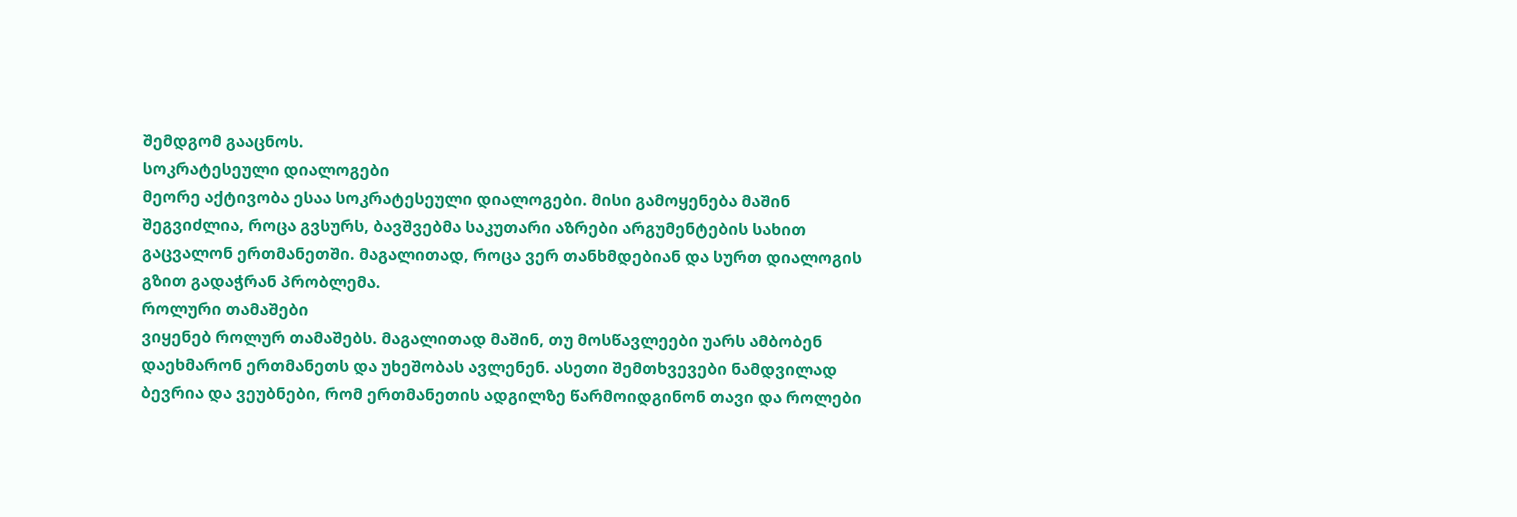შემდგომ გააცნოს.
სოკრატესეული დიალოგები
მეორე აქტივობა ესაა სოკრატესეული დიალოგები. მისი გამოყენება მაშინ შეგვიძლია, როცა გვსურს, ბავშვებმა საკუთარი აზრები არგუმენტების სახით გაცვალონ ერთმანეთში. მაგალითად, როცა ვერ თანხმდებიან და სურთ დიალოგის გზით გადაჭრან პრობლემა.
როლური თამაშები
ვიყენებ როლურ თამაშებს. მაგალითად მაშინ, თუ მოსწავლეები უარს ამბობენ დაეხმარონ ერთმანეთს და უხეშობას ავლენენ. ასეთი შემთხვევები ნამდვილად ბევრია და ვეუბნები, რომ ერთმანეთის ადგილზე წარმოიდგინონ თავი და როლები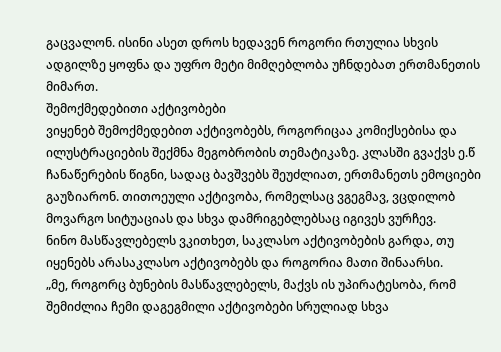გაცვალონ. ისინი ასეთ დროს ხედავენ როგორი რთულია სხვის ადგილზე ყოფნა და უფრო მეტი მიმღებლობა უჩნდებათ ერთმანეთის მიმართ.
შემოქმედებითი აქტივობები
ვიყენებ შემოქმედებით აქტივობებს, როგორიცაა კომიქსებისა და ილუსტრაციების შექმნა მეგობრობის თემატიკაზე. კლასში გვაქვს ე.წ ჩანაწერების წიგნი, სადაც ბავშვებს შეუძლიათ, ერთმანეთს ემოციები გაუზიარონ. თითოეული აქტივობა, რომელსაც ვგეგმავ, ვცდილობ მოვარგო სიტუაციას და სხვა დამრიგებლებსაც იგივეს ვურჩევ.
ნინო მასწავლებელს ვკითხეთ, საკლასო აქტივობების გარდა, თუ იყენებს არასაკლასო აქტივობებს და როგორია მათი შინაარსი.
„მე, როგორც ბუნების მასწავლებელს, მაქვს ის უპირატესობა, რომ შემიძლია ჩემი დაგეგმილი აქტივობები სრულიად სხვა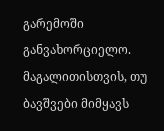გარემოში განვახორციელო. მაგალითისთვის, თუ ბავშვები მიმყავს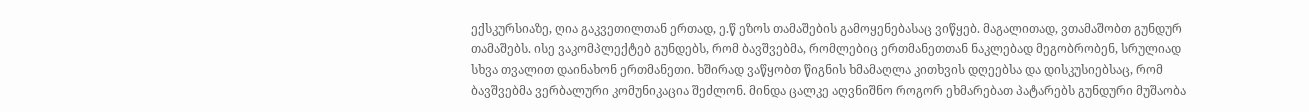ექსკურსიაზე, ღია გაკვეთილთან ერთად, ე.წ ეზოს თამაშების გამოყენებასაც ვიწყებ. მაგალითად, ვთამაშობთ გუნდურ თამაშებს. ისე ვაკომპლექტებ გუნდებს, რომ ბავშვებმა, რომლებიც ერთმანეთთან ნაკლებად მეგობრობენ, სრულიად სხვა თვალით დაინახონ ერთმანეთი. ხშირად ვაწყობთ წიგნის ხმამაღლა კითხვის დღეებსა და დისკუსიებსაც, რომ ბავშვებმა ვერბალური კომუნიკაცია შეძლონ. მინდა ცალკე აღვნიშნო როგორ ეხმარებათ პატარებს გუნდური მუშაობა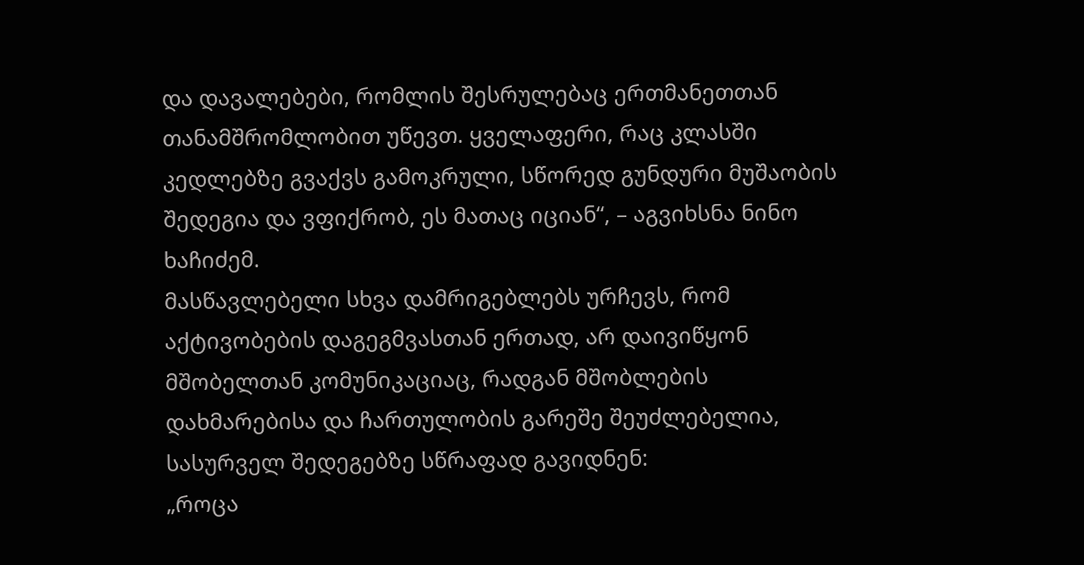და დავალებები, რომლის შესრულებაც ერთმანეთთან თანამშრომლობით უწევთ. ყველაფერი, რაც კლასში კედლებზე გვაქვს გამოკრული, სწორედ გუნდური მუშაობის შედეგია და ვფიქრობ, ეს მათაც იციან“, – აგვიხსნა ნინო ხაჩიძემ.
მასწავლებელი სხვა დამრიგებლებს ურჩევს, რომ აქტივობების დაგეგმვასთან ერთად, არ დაივიწყონ მშობელთან კომუნიკაციაც, რადგან მშობლების დახმარებისა და ჩართულობის გარეშე შეუძლებელია, სასურველ შედეგებზე სწრაფად გავიდნენ:
„როცა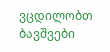ვცდილობთ ბავშვები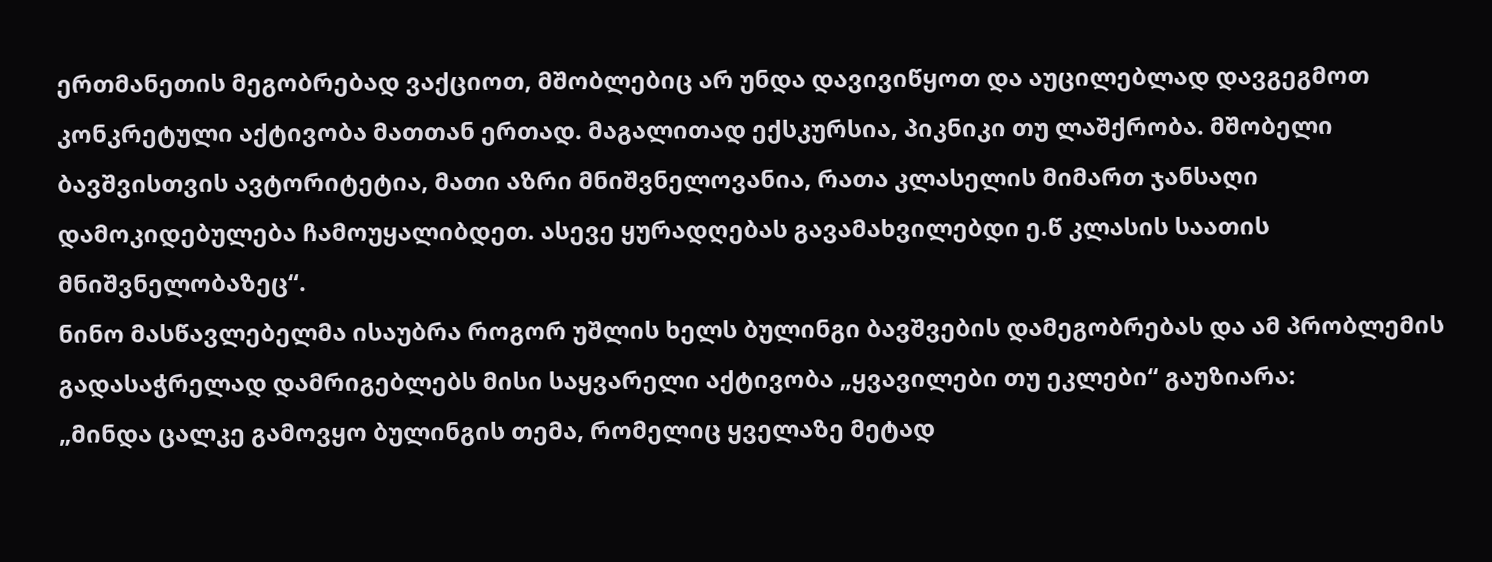ერთმანეთის მეგობრებად ვაქციოთ, მშობლებიც არ უნდა დავივიწყოთ და აუცილებლად დავგეგმოთ კონკრეტული აქტივობა მათთან ერთად. მაგალითად ექსკურსია, პიკნიკი თუ ლაშქრობა. მშობელი ბავშვისთვის ავტორიტეტია, მათი აზრი მნიშვნელოვანია, რათა კლასელის მიმართ ჯანსაღი დამოკიდებულება ჩამოუყალიბდეთ. ასევე ყურადღებას გავამახვილებდი ე.წ კლასის საათის მნიშვნელობაზეც“.
ნინო მასწავლებელმა ისაუბრა როგორ უშლის ხელს ბულინგი ბავშვების დამეგობრებას და ამ პრობლემის გადასაჭრელად დამრიგებლებს მისი საყვარელი აქტივობა „ყვავილები თუ ეკლები“ გაუზიარა:
„მინდა ცალკე გამოვყო ბულინგის თემა, რომელიც ყველაზე მეტად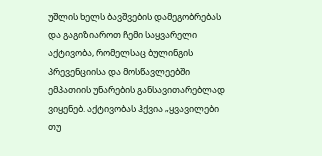უშლის ხელს ბავშვების დამეგობრებას და გაგიზიაროთ ჩემი საყვარელი აქტივობა, რომელსაც ბულინგის პრევენციისა და მოსწავლეებში ემპათიის უნარების განსავითარებლად ვიყენებ. აქტივობას ჰქვია „ყვავილები თუ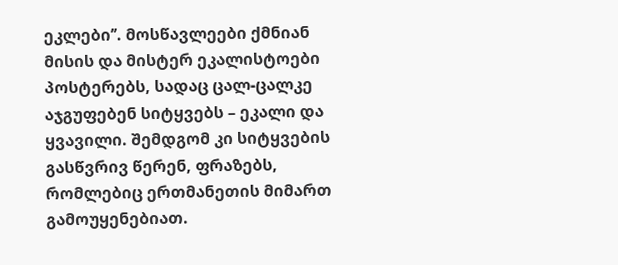ეკლები’’. მოსწავლეები ქმნიან მისის და მისტერ ეკალისტოები პოსტერებს, სადაც ცალ-ცალკე აჯგუფებენ სიტყვებს – ეკალი და ყვავილი. შემდგომ კი სიტყვების გასწვრივ წერენ, ფრაზებს, რომლებიც ერთმანეთის მიმართ გამოუყენებიათ.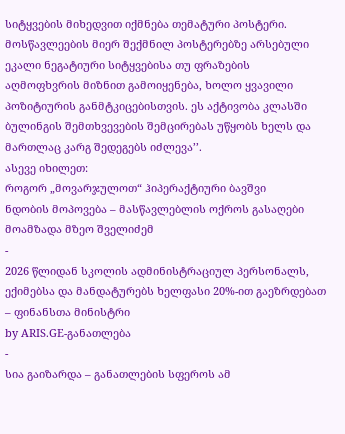სიტყვების მიხედვით იქმნება თემატური პოსტერი. მოსწავლეების მიერ შექმნილ პოსტერებზე არსებული ეკალი ნეგატიური სიტყვებისა თუ ფრაზების აღმოფხვრის მიზნით გამოიყენება, ხოლო ყვავილი პოზიტიურის განმტკიცებისთვის. ეს აქტივობა კლასში ბულინგის შემთხვევების შემცირებას უწყობს ხელს და მართლაც კარგ შედეგებს იძლევა’’.
ასევე იხილეთ:
როგორ „მოვარჯულოთ“ ჰიპერაქტიური ბავშვი
ნდობის მოპოვება – მასწავლებლის ოქროს გასაღები
მოამზადა მზეო შველიძემ
-
2026 წლიდან სკოლის ადმინისტრაციულ პერსონალს, ექიმებსა და მანდატურებს ხელფასი 20%-ით გაეზრდებათ – ფინანსთა მინისტრი
by ARIS.GE-განათლება
-
სია გაიზარდა – განათლების სფეროს ამ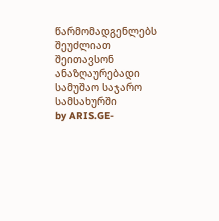წარმომადგენლებს შეუძლიათ შეითავსონ ანაზღაურებადი სამუშაო საჯარო სამსახურში
by ARIS.GE-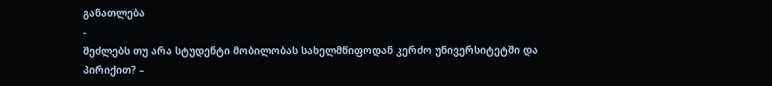განათლება
-
შეძლებს თუ არა სტუდენტი მობილობას სახელმწიფოდან კერძო უნივერსიტეტში და პირიქით? –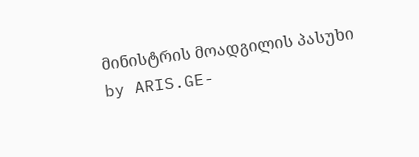მინისტრის მოადგილის პასუხი
by ARIS.GE-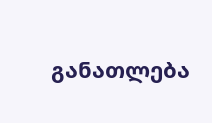განათლება